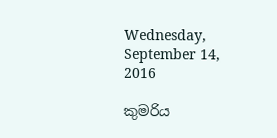Wednesday, September 14, 2016

කුමරිය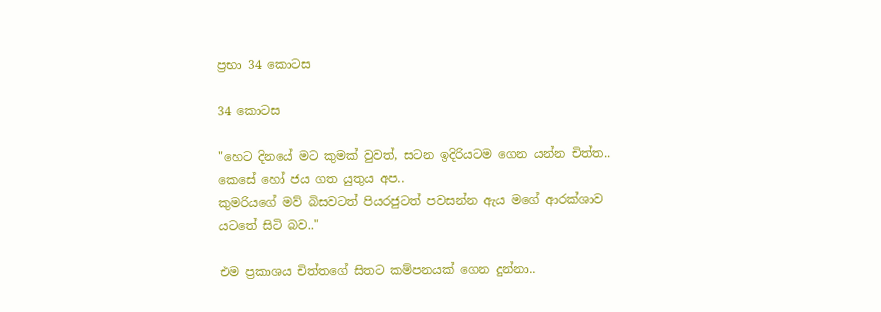ප්‍රභා 34 කොටස

34 කොටස

"හෙට දිනයේ මට කුමක් වුවත්, සටන ඉදිරියටම ගෙන යන්න චිත්ත.. කෙසේ හෝ ජය ගත යුතුය අප..
කුමරියගේ මව් බිසවටත් පියරජුටත් පවසන්න ඇය මගේ ආරක්ශාව යටතේ සිටි බව.."

එම ප්‍රකාශය චිත්තගේ සිතට කම්පනයක් ගෙන දුන්නා..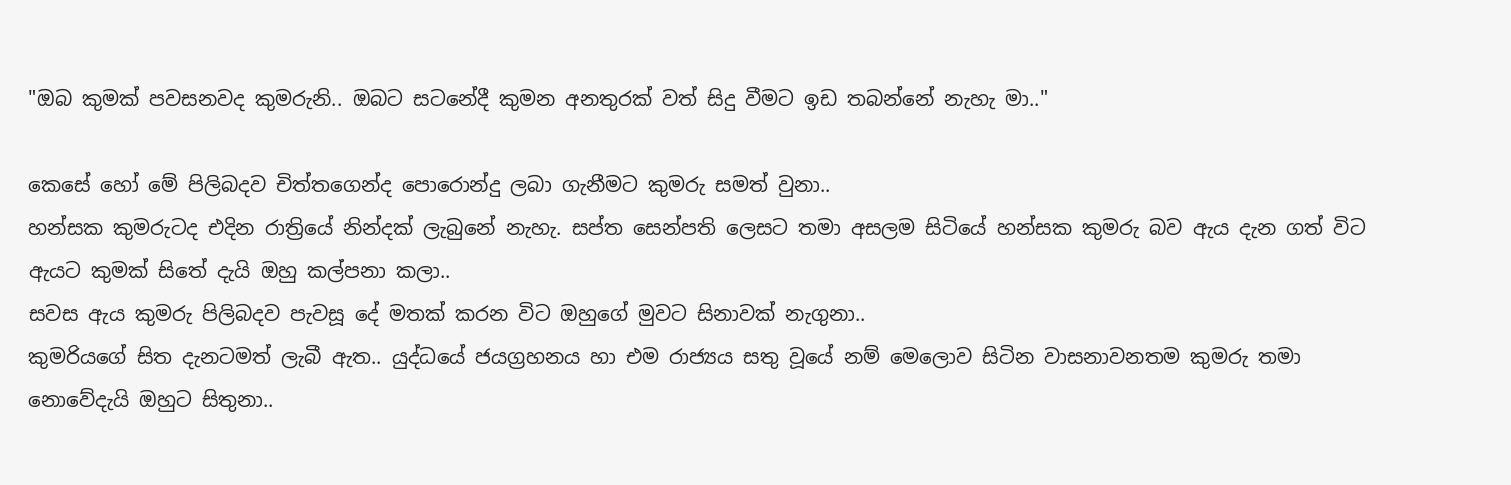"ඔබ කුමක් පවසනවද කුමරුනි.. ඔබට සටනේදී කුමන අනතුරක් වත් සිදු වීමට ඉඩ තබන්නේ නැහැ මා.."

කෙසේ හෝ මේ පිලිබදව චිත්තගෙන්ද පොරොන්දු ලබා ගැනීමට කුමරු සමත් වුනා..
හන්සක කුමරුටද එදින රාත්‍රියේ නින්දක් ලැබුනේ නැහැ. සප්ත සෙන්පති ලෙසට තමා අසලම සිටියේ හන්සක කුමරු බව ඇය දැන ගත් විට  ඇයට කුමක් සිතේ දැයි ඔහු කල්පනා කලා..
සවස ඇය කුමරු පිලිබදව පැවසූ දේ මතක් කරන විට ඔහුගේ මුවට සිනාවක් නැගුනා..
කුමරියගේ සිත දැනටමත් ලැබී ඇත.. යුද්ධයේ ජයග්‍රහනය හා එම රාජ්‍යය සතු වූයේ නම් මෙලොව සිටින වාසනාවනතම කුමරු තමා නොවේදැයි ඔහුට සිතුනා..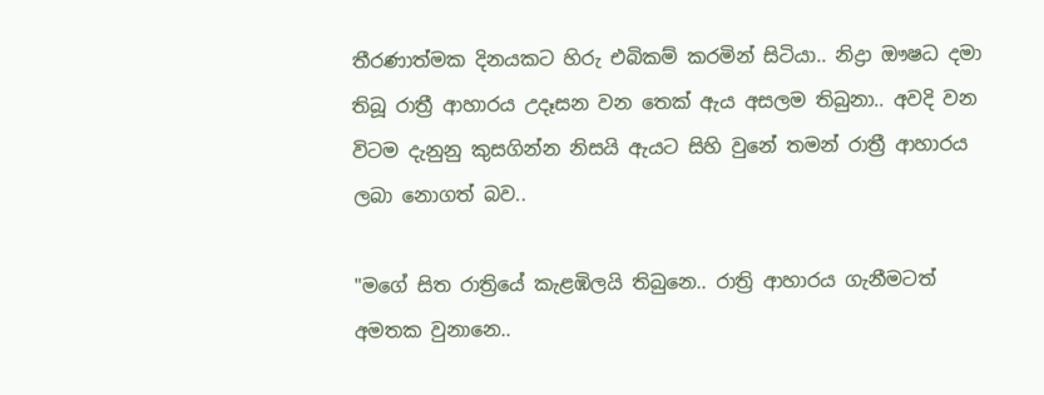තීරණාත්මක දිනයකට හිරු එබිකම් කරමින් සිටියා.. නිද්‍රා ඖෂධ දමා තිබූ රාත්‍රී ආහාරය උදෑසන වන තෙක් ඇය අසලම තිබුනා.. අවදි වන විටම දැනුනු කුසගින්න නිසයි ඇයට සිහි වුනේ තමන් රාත්‍රී ආහාරය ලබා නොගත් බව..

"මගේ සිත රාත්‍රියේ කැළඹිලයි තිබුනෙ.. රාත්‍රි ආහාරය ගැනීමටත් අමතක වුනානෙ..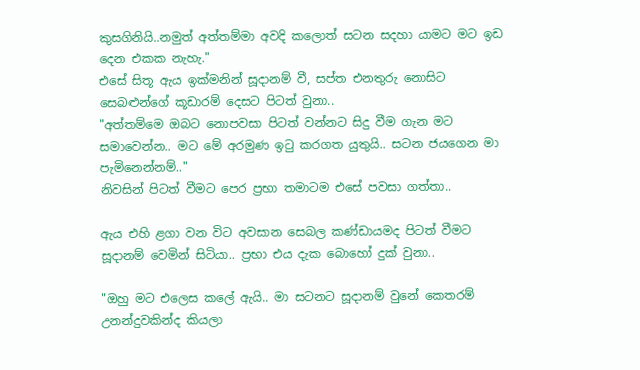කුසගිනියි..නමුත් අත්තම්මා අවදි කලොත් සටන සදහා යාමට මට ඉඩ දෙන එකක නැහැ."
එසේ සිතූ ඇය ඉක්මනින් සූදානම් වී, සප්ත එනතුරු නොසිට සෙබළුන්ගේ කූඩාරම් දෙසට පිටත් වුනා..
"අත්තම්මෙ ඔබට නොපවසා පිටත් වන්නට සිදු වීම ගැන මට සමාවෙන්න.. මට මේ අරමුණ ඉටු කරගත යුතුයි.. සටන ජයගෙන මා පැමිනෙන්නම්.."
නිවසින් පිටත් වීමට පෙර ප්‍රභා තමාටම එසේ පවසා ගත්තා..

ඇය එහි ළගා වන විට අවසාන සෙබල කණ්ඩායමද පිටත් වීමට සූදානම් වෙමින් සිටියා.. ප්‍රභා එය දැක බොහෝ දුක් වුනා..

"ඔහු මට එලෙස කලේ ඇයි.. මා සටනට සූදානම් වුනේ කෙතරම් උනන්දුවකින්ද කියලා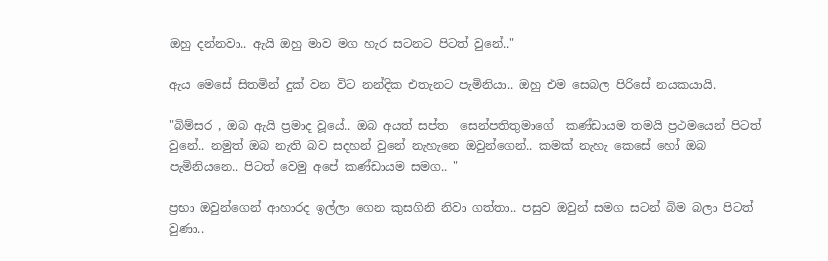ඔහු දන්නවා.. ඇයි ඔහු මාව මග හැර සටනට පිටත් වුනේ.."

ඇය මෙසේ සිතමින් දුක් වන විට නන්දික එතැනට පැමිනියා.. ඔහු එම සෙබල පිරිසේ නයකයායි.

"බිම්සර , ඔබ ඇයි ප්‍රමාද වූයේ.. ඔබ අයත් සප්ත  සෙන්පතිතුමාගේ  කණ්ඩායම තමයි ප්‍රථමයෙන් පිටත් වුනේ.. නමුත් ඔබ නැති බව සදහන් වුනේ නැහැනෙ ඔවුන්ගෙන්.. කමක් නැහැ කෙසේ හෝ ඔබ පැමිනියනෙ.. පිටත් වෙමු අපේ කණ්ඩායම සමග.. "

ප්‍රභා ඔවුන්ගෙන් ආහාරද ඉල්ලා ගෙන කුසගිනි නිවා ගත්තා.. පසුව ඔවුන් සමග සටන් බිම බලා පිටත් වුණා..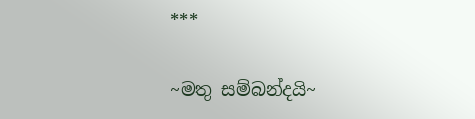***

~මතු සම්බන්දයි~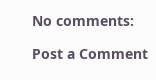No comments:

Post a Comment